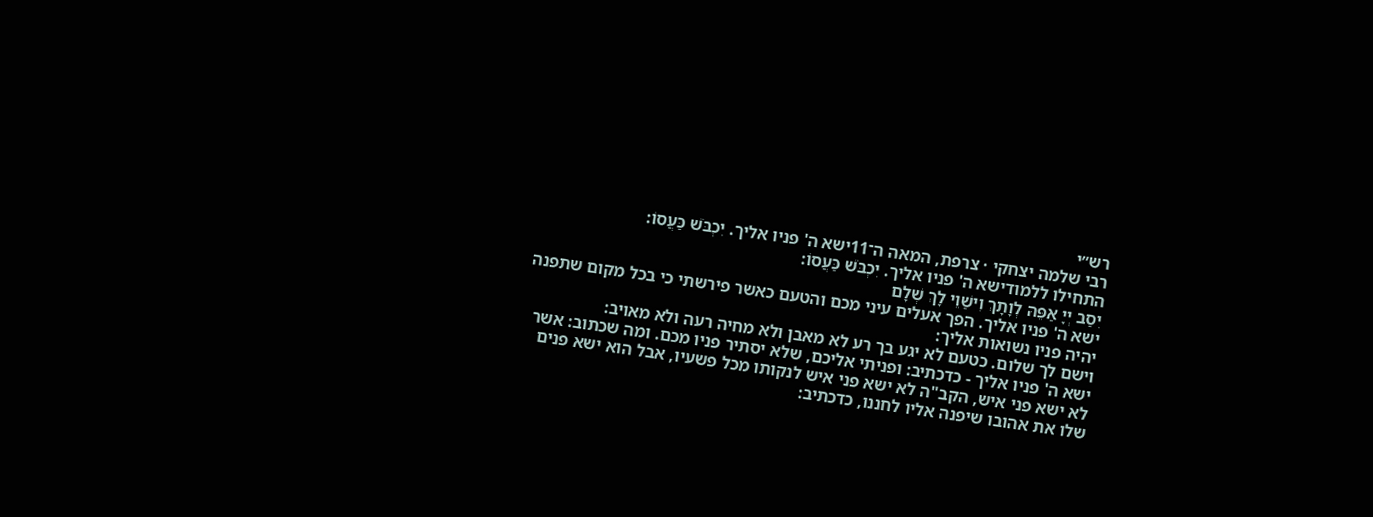רש״י
רבי שלמה יצחקי · צרפת, המאה ה־11ישא ה' פניו אליך. יִכְבֹּשׁ כַּעֲסוֹ:
התחילו ללמודישא ה' פניו אליך. יִכְבֹּשׁ כַּעֲסוֹ:
יִסַב יְיָ אַפֵּהּ לְוָתָךְ וִישַׁוֵי לָךְ שְׁלָם
ישא ה' פניו אליך. הפך אעלים עיני מכם והטעם כאשר פירשתי כי בכל מקום שתפנה יהיה פניו נשואות אליך:
וישם לך שלום. כטעם לא יגע בך רע לא מאבן ולא מחיה רעה ולא מאויב:
ישא ה' פניו אליך - כדכתיב: ופניתי אליכם, שלא יסתיר פניו מכם. ומה שכתוב: אשר לא ישא פני איש, הקב"ה לא ישא פני איש לנקותו מכל פשעיו, אבל הוא ישא פנים שלו את אהובו שיפנה אליו לחננו, כדכתיב: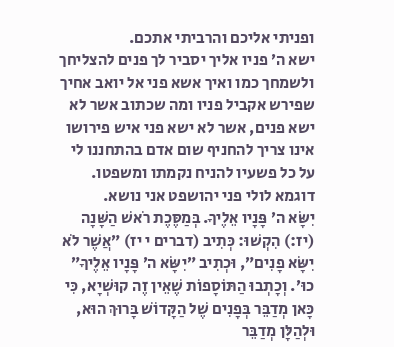ופניתי אליכם והרביתי אתכם.
ישא ה׳ פניו אליך יסביר לך פנים להצליחך ולשמחך כמו ואיך אשא פני אל יואב אחיך שפירש אקביל פניו ומה שכתוב אשר לא ישא פנים, אשר לא ישא פני איש פירושו אינו צריך להחניף שום אדם בהתחננו לי על כל פשעיו להניח נקמתו ומשפטו. דוגמא לולי פני יהושפט אני נושא.
יִשָּׂא ה׳ פָּנָיו אֵלֶיךָ. בְּמַסֶּכֶת רֹאשׁ הַשָּׁנָה (יז:) הִקְשׁוּ: כְּתִיב (דברים י יז) ״אֲשֶׁר לֹא יִשָּׂא פָנִים״, וּכְתִיב ״יִשָּׂא ה׳ פָּנָיו אֵלֶיךָ״ כוּ׳. וְכָתְבוּ הַתּוֹסָפוֹת שֶׁאֵין זֶה קוּשְׁיָא, כִּי כָּאן מְדַבֵּר בְּפָנִים שֶׁל הַקָּדוֹשׁ בָּרוּךְ הוּא, וּלְהַלָּן מְדַבֵּר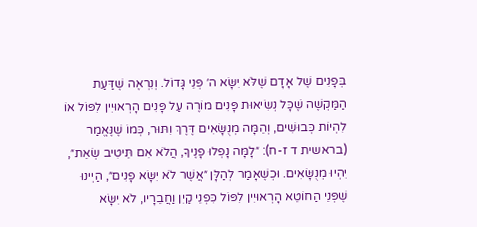בְּפָנִים שֶׁל אָדָם שֶׁלֹּא יִשָּׂא ה׳ פְּנֵי גָּדוֹל. וְנִרְאֶה שֶׁדַּעַת הַמַּקְשֶׁה שֶׁכָּל נְשִׂיאוּת פָּנִים מוֹרֶה עַל פָּנִים הָרְאוּיִין לִפּוֹל אוֹ לִהְיוֹת כְּבוּשִׁים, וְהֵמָּה מְנֻשָּׂאִים דֶּרֶךְ וִתּוּר, כְּמוֹ שֶׁנֶּאֱמַר (בראשית ד ז-ח): ״לָמָּה נָפְלוּ פָנֶיךָ, הֲלֹא אִם תֵּיטִיב שְׂאֵת״, יִהְיוּ מְנֻשָּׂאִים. וּכְשֶׁאָמַר לְהַלָּן ״אֲשֶׁר לֹא יִשָּׂא פָנִים״, הַיְינוּ שֶׁפְּנֵי הַחוֹטֵא הָרְאוּיִין לִפּוֹל כִּפְנֵי קַיִן וַחֲבֵרָיו, לֹא יִשָּׂא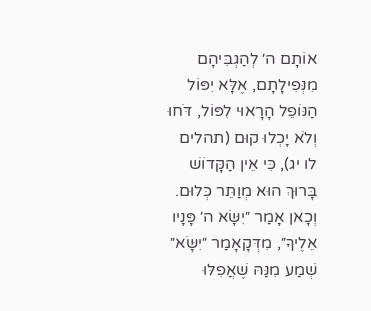אוֹתָם ה׳ לְהַגְבִּיהָם מִנְּפִילָתָם, אֶלָּא יִפּוֹל הַנּוֹפֵל הָרָאוּי לִפּוֹל, דֹּחוּ וְלֹא יָכְלוּ קוּם (תהלים לו יג), כִּי אֵין הַקָּדוֹשׁ בָּרוּךְ הוּא מְוַתֵּר כְּלוּם. וְכָאן אָמַר ״יִשָּׂא ה׳ פָּנָיו אֵלֶיךָ״, מִדְּקָאָמַר ״יִשָּׂא״ שְׁמַע מִנַּהּ שֶׁאֲפִלּוּ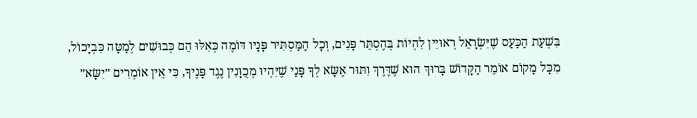בִּשְׁעַת הַכַּעַס שֶׁיִּשְׂרָאֵל רְאוּיִין לִהְיוֹת בְּהֶסְתֵּר פָּנִים, וְכָל הַמַּסְתִּיר פָּנָיו דּוֹמֶה כְּאִלּוּ הֵם כְּבוּשִׁים לְמַטָּה כִּבְיָכוֹל, מִכָּל מָקוֹם אוֹמֵר הַקָּדוֹשׁ בָּרוּךְ הוּא שֶׁדֶּרֶךְ וִתּוּר אֶשָּׂא לְךָ פָּנַי שֶׁיִּהְיוּ מְכֻוָּנִין נֶגֶד פָּנֶיךָ, כִּי אֵין אוֹמְרִים ״יִשָּׂא״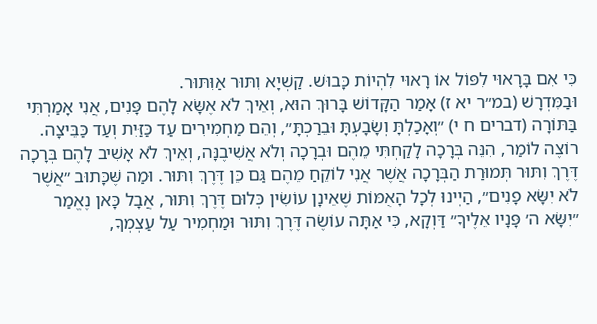כִּי אִם בָּרָאוּי לִפּוֹל אוֹ רָאוּי לִהְיוֹת כָּבוּשׁ. קַשְׁיָא וִתּוּר אַוִּתּוּר.
וּבַמִּדְרָשׁ (במ״ר יא ז) אָמַר הַקָּדוֹשׁ בָּרוּךְ הוּא, וְאֵיךְ לֹא אֶשָּׂא לָהֶם פָּנִים, אֲנִי אָמַרְתִּי בַּתּוֹרָה (דברים ח י) ״וְאָכַלְתָּ וְשָׂבָעְתָּ וּבֵרַכְתָּ״, וְהֵם מַחְמִירִים עַד כַּזַּיִת וְעַד כַּבֵּיצָה. רוֹצֶה לוֹמַר, הִנֵּה בְּרָכָה לָקַחְתִּי מֵהֶם וּבְרָכָה וְלֹא אֲשִׁיבֶנָּה, וְאֵיךְ לֹא אָשִׁיב לָהֶם בְּרָכָה דֶּרֶךְ וִתּוּר תְּמוּרַת הַבְּרָכָה אֲשֶׁר אֲנִי לוֹקֵחַ מֵהֶם גַּם כֵּן דֶּרֶךְ וִתּוּר. וּמַה שֶּׁכָּתוּב ״אֲשֶׁר לֹא יִשָּׂא פָנִים״, הַיְינוּ לְכָל הָאֻמּוֹת שֶׁאֵינָן עוֹשִׂין כְּלוּם דֶּרֶךְ וִתּוּר, אֲבָל כָּאן נֶאֱמַר ״יִשָּׂא ה׳ פָּנָיו אֵלֶיךָ״ דַּוְקָא, כִּי אַתָּה עוֹשֶׂה דֶּרֶךְ וִתּוּר וּמַחְמִיר עַל עַצְמְךָ,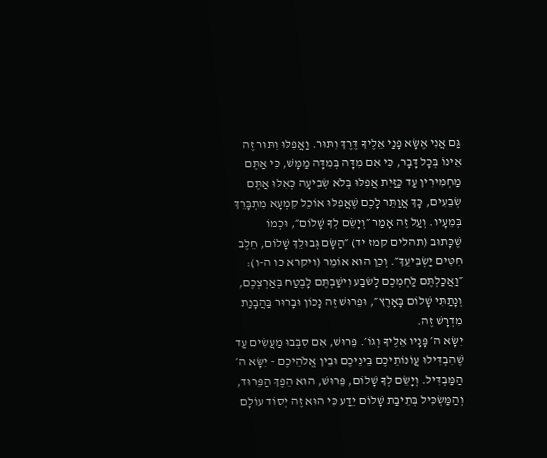גַּם אֲנִי אֶשָּׂא פָנַי אֵלֶיךָ דֶּרֶךְ וִתּוּר. וַאֲפִלּוּ וִתּוּר זֶה אֵינוֹ בְּכָל דָּבָר, כִּי אִם מִדָּה בְּמִדָּה מַמָּשׁ, כִּי אַתֶּם מַחְמִירִין עַד כַּזַּיִת אֲפִלּוּ בְּלֹא שְׂבִיעָה כְּאִלּוּ אַתֶּם שְׂבֵעִים, כָּךְ אֲוַתֵּר לָכֶם שֶׁאֲפִלּוּ אוֹכֵל קִמְעָא מִתְבָּרֵךְ בְּמֵעָיו. וְעַל זֶה אָמַר ״וְיָשֵׂם לְךָ שָׁלוֹם״, וּכְמוֹ שֶׁכָּתוּב (תהלים קמז יד) ״הַשָּׂם גְּבוּלֵךְ שָׁלוֹם, חֵלֶב חִטִּים יַשְׂבִּיעֵךְ״. וְכֵן הוּא אוֹמֵר (ויקרא כו ה-ו): ״וַאֲכַלְתֶּם לַחְמְכֶם לָשׂבַע וִישַׁבְתֶּם לָבֶטַח בְּאַרְצְכֶם, וְנָתַתִּי שָׁלוֹם בָּאָרֶץ״, וּפֵרוּשׁ זֶה נָכוֹן וּבָרוּר בַּהֲבָנַת מִדְרָשׁ זֶה.
יִשָּׂא ה׳ פָּנָיו אֵלֶיךָ וְגוֹ׳. פֵּרוּשׁ, אִם סִבְּבוּ מַעֲשִׂים עַד שֶׁהִבְדִּילוּ עֲוֹנוֹתֵיכֶם בֵּינֵיכֶם וּבֵין אֱלֹהֵיכֶם - יִשָּׂא ה׳ הַמַּבְדִּיל. וְיָשֵׂם לְךָ שָׁלוֹם, פֵּרוּשׁ, הוּא הֵפֶךְ הַפֵּרוּד, וְהַמַּשְׂכִּיל בְּתֵיבַת שָׁלוֹם יֵדַע כִּי הוּא זֶה יְסוֹד עוֹלָם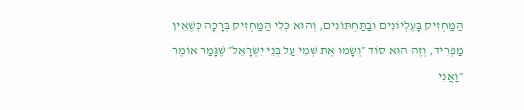הַמַּחְזִיק בָּעֶלְיוֹנִים וּבַתַּחְתּוֹנִים, וְהוּא כְּלִי הַמַּחְזִיק בְּרָכָה כְּשֶׁאֵין מַפְרִיד, וְזֶה הוּא סוֹד ״וְשָׂמוּ אֶת שְׁמִי עַל בְּנֵי יִשְׂרָאֵל״ שֶׁגָּמַר אוֹמֶר ״וַאֲנִי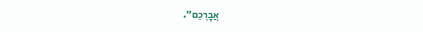אֲבָרְכֵם״.